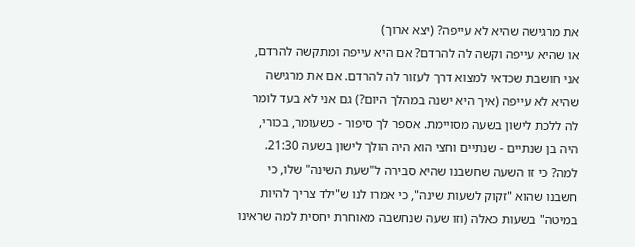את מרגישה שהיא לא עייפה? (יצא ארוך)
או שהיא עייפה וקשה לה להרדם? אם היא עייפה ומתקשה להרדם, אני חושבת שכדאי למצוא דרך לעזור לה להרדם. אם את מרגישה שהיא לא עייפה (איך היא ישנה במהלך היום?) גם אני לא בעד לומר לה ללכת לישון בשעה מסויימת. אספר לך סיפור - כשעומר, בכורי, היה בן שנתיים - שנתיים וחצי הוא היה הולך לישון בשעה 21:30. למה? כי זו השעה שחשבנו שהיא סבירה ל"שעת השינה" שלו, כי חשבנו שהוא "זקוק לשעות שינה", כי אמרו לנו ש"ילד צריך להיות במיטה" בשעות כאלה (וזו שעה שנחשבה מאוחרת יחסית למה שראינו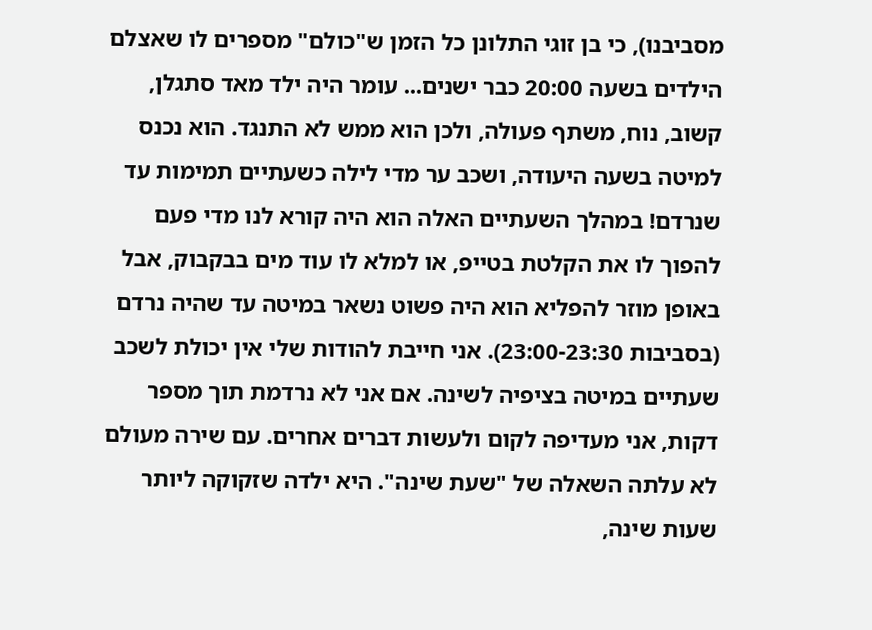מסביבנו), כי בן זוגי התלונן כל הזמן ש"כולם" מספרים לו שאצלם הילדים בשעה 20:00 כבר ישנים... עומר היה ילד מאד סתגלן, קשוב, נוח, משתף פעולה, ולכן הוא ממש לא התנגד. הוא נכנס למיטה בשעה היעודה, ושכב ער מדי לילה כשעתיים תמימות עד שנרדם! במהלך השעתיים האלה הוא היה קורא לנו מדי פעם להפוך לו את הקלטת בטייפ, או למלא לו עוד מים בבקבוק, אבל באופן מוזר להפליא הוא היה פשוט נשאר במיטה עד שהיה נרדם (בסביבות 23:00-23:30). אני חייבת להודות שלי אין יכולת לשכב שעתיים במיטה בציפיה לשינה. אם אני לא נרדמת תוך מספר דקות, אני מעדיפה לקום ולעשות דברים אחרים. עם שירה מעולם לא עלתה השאלה של "שעת שינה". היא ילדה שזקוקה ליותר שעות שינה,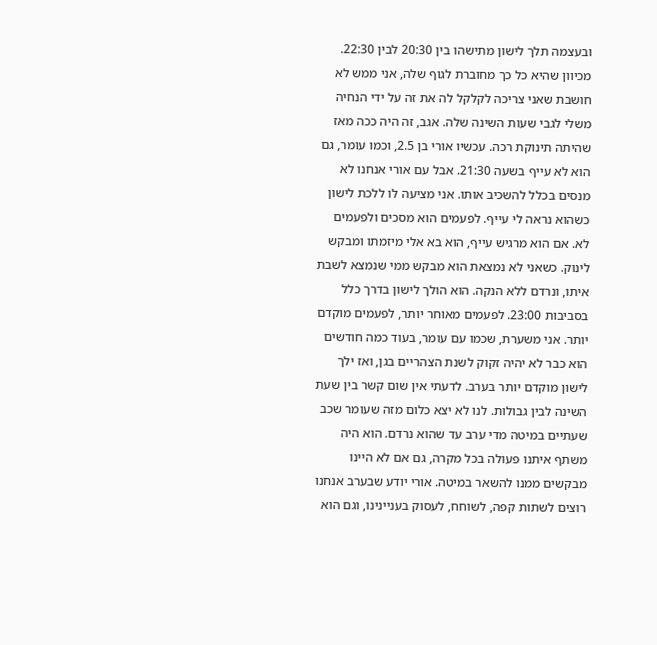ובעצמה תלך לישון מתישהו בין 20:30 לבין 22:30. מכיוון שהיא כל כך מחוברת לגוף שלה, אני ממש לא חושבת שאני צריכה לקלקל לה את זה על ידי הנחיה משלי לגבי שעות השינה שלה. אגב, זה היה ככה מאז שהיתה תינוקת רכה. עכשיו אורי בן 2.5, וכמו עומר, גם הוא לא עייף בשעה 21:30. אבל עם אורי אנחנו לא מנסים בכלל להשכיב אותו. אני מציעה לו ללכת לישון כשהוא נראה לי עייף. לפעמים הוא מסכים ולפעמים לא. אם הוא מרגיש עייף, הוא בא אלי מיזמתו ומבקש לינוק. כשאני לא נמצאת הוא מבקש ממי שנמצא לשבת איתו, ונרדם ללא הנקה. הוא הולך לישון בדרך כלל בסביבות 23:00. לפעמים מאוחר יותר, לפעמים מוקדם יותר. אני משערת, שכמו עם עומר, בעוד כמה חודשים הוא כבר לא יהיה זקוק לשנת הצהריים בגן, ואז ילך לישון מוקדם יותר בערב. לדעתי אין שום קשר בין שעת השינה לבין גבולות. לנו לא יצא כלום מזה שעומר שכב שעתיים במיטה מדי ערב עד שהוא נרדם. הוא היה משתף איתנו פעולה בכל מקרה, גם אם לא היינו מבקשים ממנו להשאר במיטה. אורי יודע שבערב אנחנו רוצים לשתות קפה, לשוחח, לעסוק בעניינינו, וגם הוא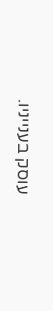עוסק בענייניו.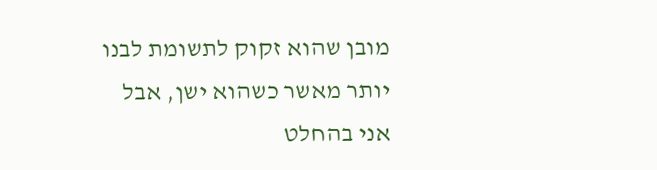מובן שהוא זקוק לתשומת לבנו יותר מאשר כשהוא ישן, אבל אני בהחלט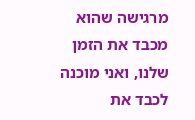מרגישה שהוא מכבד את הזמן שלנו, ואני מוכנה לכבד את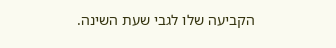הקביעה שלו לגבי שעת השינה.